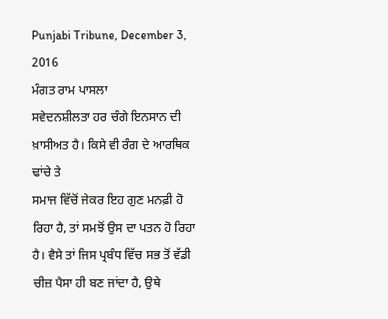Punjabi Tribune, December 3, 2016
ਮੰਗਤ ਰਾਮ ਪਾਸਲਾ
ਸਵੇਦਨਸ਼ੀਲਤਾ ਹਰ ਚੰਗੇ ਇਨਸਾਨ ਦੀ ਖ਼ਾਸੀਅਤ ਹੈ। ਕਿਸੇ ਵੀ ਰੰਗ ਦੇ ਆਰਥਿਕ ਢਾਂਚੇ ਤੇ
ਸਮਾਜ ਵਿੱਚੋਂ ਜੇਕਰ ਇਹ ਗੁਣ ਮਨਫ਼ੀ ਹੋ ਰਿਹਾ ਹੈ, ਤਾਂ ਸਮਝੋਂ ਉਸ ਦਾ ਪਤਨ ਹੋ ਰਿਹਾ
ਹੈ। ਵੈਸੇ ਤਾਂ ਜਿਸ ਪ੍ਰਬੰਧ ਵਿੱਚ ਸਭ ਤੋਂ ਵੱਡੀ ਚੀਜ਼ ਪੈਸਾ ਹੀ ਬਣ ਜਾਂਦਾ ਹੈ, ਉਥੇ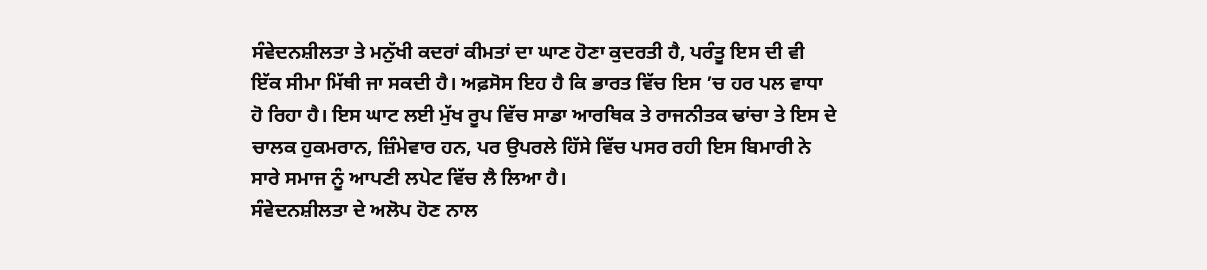ਸੰਵੇਦਨਸ਼ੀਲਤਾ ਤੇ ਮਨੁੱਖੀ ਕਦਰਾਂ ਕੀਮਤਾਂ ਦਾ ਘਾਣ ਹੋਣਾ ਕੁਦਰਤੀ ਹੈ, ਪਰੰਤੂ ਇਸ ਦੀ ਵੀ
ਇੱਕ ਸੀਮਾ ਮਿੱਥੀ ਜਾ ਸਕਦੀ ਹੈ। ਅਫ਼ਸੋਸ ਇਹ ਹੈ ਕਿ ਭਾਰਤ ਵਿੱਚ ਇਸ ’ਚ ਹਰ ਪਲ ਵਾਧਾ
ਹੋ ਰਿਹਾ ਹੈ। ਇਸ ਘਾਟ ਲਈ ਮੁੱਖ ਰੂਪ ਵਿੱਚ ਸਾਡਾ ਆਰਥਿਕ ਤੇ ਰਾਜਨੀਤਕ ਢਾਂਚਾ ਤੇ ਇਸ ਦੇ
ਚਾਲਕ ਹੁਕਮਰਾਨ, ਜ਼ਿੰਮੇਵਾਰ ਹਨ, ਪਰ ਉਪਰਲੇ ਹਿੱਸੇ ਵਿੱਚ ਪਸਰ ਰਹੀ ਇਸ ਬਿਮਾਰੀ ਨੇ
ਸਾਰੇ ਸਮਾਜ ਨੂੰ ਆਪਣੀ ਲਪੇਟ ਵਿੱਚ ਲੈ ਲਿਆ ਹੈ।
ਸੰਵੇਦਨਸ਼ੀਲਤਾ ਦੇ ਅਲੋਪ ਹੋਣ ਨਾਲ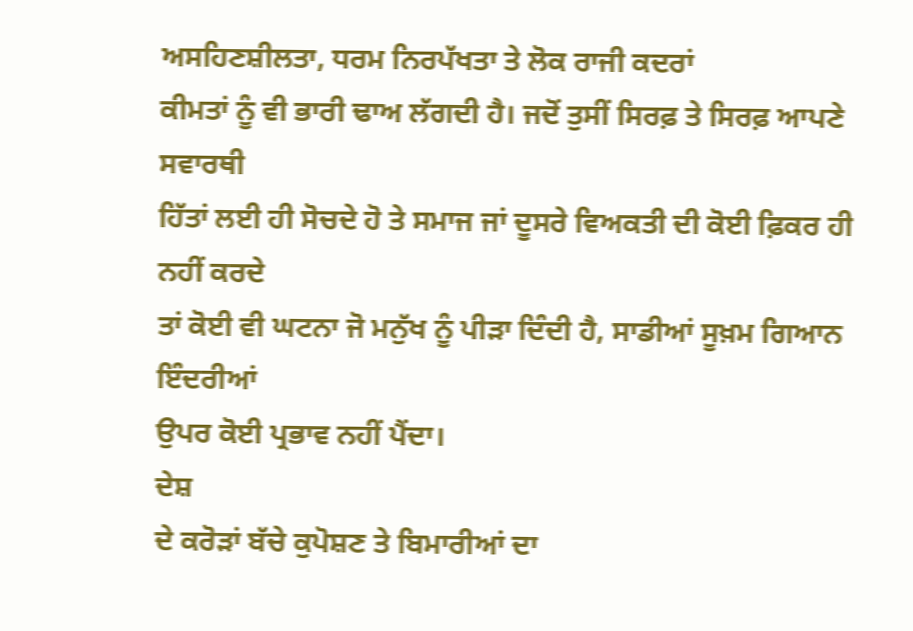ਅਸਹਿਣਸ਼ੀਲਤਾ, ਧਰਮ ਨਿਰਪੱਖਤਾ ਤੇ ਲੋਕ ਰਾਜੀ ਕਦਰਾਂ
ਕੀਮਤਾਂ ਨੂੰ ਵੀ ਭਾਰੀ ਢਾਅ ਲੱਗਦੀ ਹੈ। ਜਦੋਂ ਤੁਸੀਂ ਸਿਰਫ਼ ਤੇ ਸਿਰਫ਼ ਆਪਣੇ ਸਵਾਰਥੀ
ਹਿੱਤਾਂ ਲਈ ਹੀ ਸੋਚਦੇ ਹੋ ਤੇ ਸਮਾਜ ਜਾਂ ਦੂਸਰੇ ਵਿਅਕਤੀ ਦੀ ਕੋਈ ਫ਼ਿਕਰ ਹੀ ਨਹੀਂ ਕਰਦੇ
ਤਾਂ ਕੋਈ ਵੀ ਘਟਨਾ ਜੋ ਮਨੁੱਖ ਨੂੰ ਪੀੜਾ ਦਿੰਦੀ ਹੈ, ਸਾਡੀਆਂ ਸੂਖ਼ਮ ਗਿਆਨ ਇੰਦਰੀਆਂ
ਉਪਰ ਕੋਈ ਪ੍ਰਭਾਵ ਨਹੀਂ ਪੈਂਦਾ।
ਦੇਸ਼
ਦੇ ਕਰੋੜਾਂ ਬੱਚੇ ਕੁਪੋਸ਼ਣ ਤੇ ਬਿਮਾਰੀਆਂ ਦਾ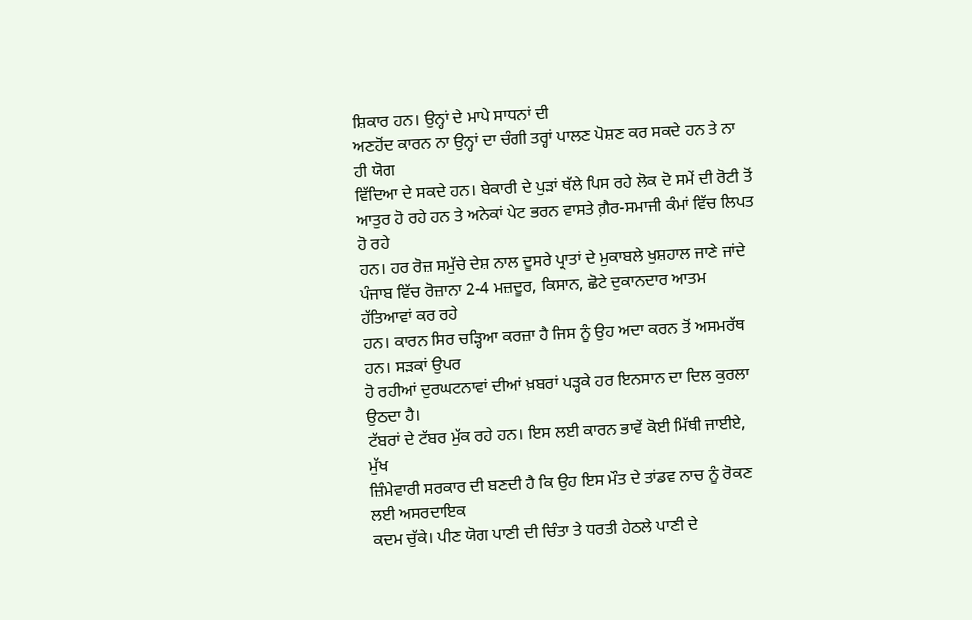ਸ਼ਿਕਾਰ ਹਨ। ਉਨ੍ਹਾਂ ਦੇ ਮਾਪੇ ਸਾਧਨਾਂ ਦੀ
ਅਣਹੋਂਦ ਕਾਰਨ ਨਾ ਉਨ੍ਹਾਂ ਦਾ ਚੰਗੀ ਤਰ੍ਹਾਂ ਪਾਲਣ ਪੋਸ਼ਣ ਕਰ ਸਕਦੇ ਹਨ ਤੇ ਨਾ ਹੀ ਯੋਗ
ਵਿੱਦਿਆ ਦੇ ਸਕਦੇ ਹਨ। ਬੇਕਾਰੀ ਦੇ ਪੁੜਾਂ ਥੱਲੇ ਪਿਸ ਰਹੇ ਲੋਕ ਦੋ ਸਮੇਂ ਦੀ ਰੋਟੀ ਤੋਂ
ਆਤੁਰ ਹੋ ਰਹੇ ਹਨ ਤੇ ਅਨੇਕਾਂ ਪੇਟ ਭਰਨ ਵਾਸਤੇ ਗ਼ੈਰ-ਸਮਾਜੀ ਕੰਮਾਂ ਵਿੱਚ ਲਿਪਤ ਹੋ ਰਹੇ
ਹਨ। ਹਰ ਰੋਜ਼ ਸਮੁੱਚੇ ਦੇਸ਼ ਨਾਲ ਦੂਸਰੇ ਪ੍ਰਾਤਾਂ ਦੇ ਮੁਕਾਬਲੇ ਖੁਸ਼ਹਾਲ ਜਾਣੇ ਜਾਂਦੇ
ਪੰਜਾਬ ਵਿੱਚ ਰੋਜ਼ਾਨਾ 2-4 ਮਜ਼ਦੂਰ, ਕਿਸਾਨ, ਛੋਟੇ ਦੁਕਾਨਦਾਰ ਆਤਮ ਹੱਤਿਆਵਾਂ ਕਰ ਰਹੇ
ਹਨ। ਕਾਰਨ ਸਿਰ ਚੜ੍ਹਿਆ ਕਰਜ਼ਾ ਹੈ ਜਿਸ ਨੂੰ ਉਹ ਅਦਾ ਕਰਨ ਤੋਂ ਅਸਮਰੱਥ ਹਨ। ਸੜਕਾਂ ਉਪਰ
ਹੋ ਰਹੀਆਂ ਦੁਰਘਟਨਾਵਾਂ ਦੀਆਂ ਖ਼ਬਰਾਂ ਪੜ੍ਹਕੇ ਹਰ ਇਨਸਾਨ ਦਾ ਦਿਲ ਕੁਰਲਾ ਉਠਦਾ ਹੈ।
ਟੱਬਰਾਂ ਦੇ ਟੱਬਰ ਮੁੱਕ ਰਹੇ ਹਨ। ਇਸ ਲਈ ਕਾਰਨ ਭਾਵੇਂ ਕੋਈ ਮਿੱਥੀ ਜਾਈਏ, ਮੁੱਖ
ਜ਼ਿੰਮੇਵਾਰੀ ਸਰਕਾਰ ਦੀ ਬਣਦੀ ਹੈ ਕਿ ਉਹ ਇਸ ਮੌਤ ਦੇ ਤਾਂਡਵ ਨਾਚ ਨੂੰ ਰੋਕਣ ਲਈ ਅਸਰਦਾਇਕ
ਕਦਮ ਚੁੱਕੇ। ਪੀਣ ਯੋਗ ਪਾਣੀ ਦੀ ਚਿੰਤਾ ਤੇ ਧਰਤੀ ਹੇਠਲੇ ਪਾਣੀ ਦੇ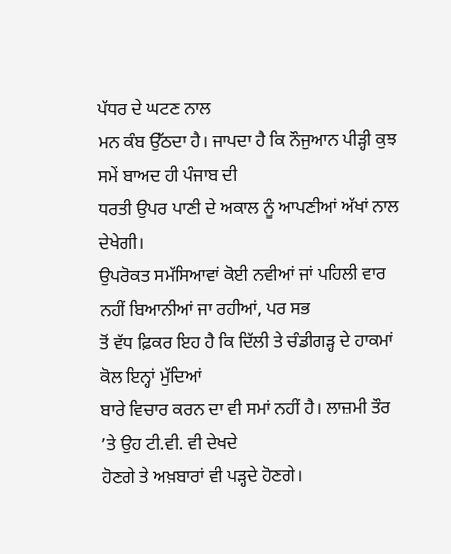ਪੱਧਰ ਦੇ ਘਟਣ ਨਾਲ
ਮਨ ਕੰਬ ਉੱਠਦਾ ਹੈ। ਜਾਪਦਾ ਹੈ ਕਿ ਨੌਜੁਆਨ ਪੀੜ੍ਹੀ ਕੁਝ ਸਮੇਂ ਬਾਅਦ ਹੀ ਪੰਜਾਬ ਦੀ
ਧਰਤੀ ਉਪਰ ਪਾਣੀ ਦੇ ਅਕਾਲ ਨੂੰ ਆਪਣੀਆਂ ਅੱਖਾਂ ਨਾਲ ਦੇਖੇਗੀ।
ਉਪਰੋਕਤ ਸਮੱਸਿਆਵਾਂ ਕੋਈ ਨਵੀਆਂ ਜਾਂ ਪਹਿਲੀ ਵਾਰ ਨਹੀਂ ਬਿਆਨੀਆਂ ਜਾ ਰਹੀਆਂ, ਪਰ ਸਭ
ਤੋਂ ਵੱਧ ਫ਼ਿਕਰ ਇਹ ਹੈ ਕਿ ਦਿੱਲੀ ਤੇ ਚੰਡੀਗੜ੍ਹ ਦੇ ਹਾਕਮਾਂ ਕੋਲ ਇਨ੍ਹਾਂ ਮੁੱਦਿਆਂ
ਬਾਰੇ ਵਿਚਾਰ ਕਰਨ ਦਾ ਵੀ ਸਮਾਂ ਨਹੀਂ ਹੈ। ਲਾਜ਼ਮੀ ਤੌਰ ’ਤੇ ਉਹ ਟੀ.ਵੀ. ਵੀ ਦੇਖਦੇ
ਹੋਣਗੇ ਤੇ ਅਖ਼ਬਾਰਾਂ ਵੀ ਪੜ੍ਹਦੇ ਹੋਣਗੇ।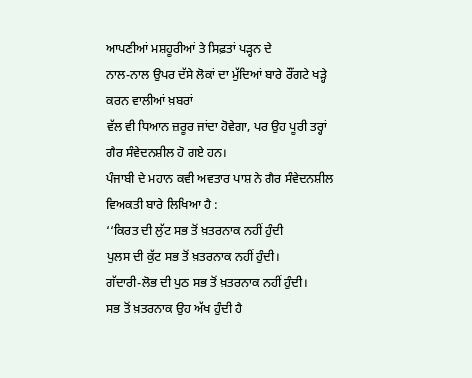ਆਪਣੀਆਂ ਮਸ਼ਹੂਰੀਆਂ ਤੇ ਸਿਫ਼ਤਾਂ ਪੜ੍ਹਨ ਦੇ
ਨਾਲ-ਨਾਲ ਉਪਰ ਦੱਸੇ ਲੋਕਾਂ ਦਾ ਮੁੱਦਿਆਂ ਬਾਰੇ ਰੌਂਗਟੇ ਖੜ੍ਹੇ ਕਰਨ ਵਾਲੀਆਂ ਖ਼ਬਰਾਂ
ਵੱਲ ਵੀ ਧਿਆਨ ਜ਼ਰੂਰ ਜਾਂਦਾ ਹੋਵੇਗਾ, ਪਰ ਉਹ ਪੂਰੀ ਤਰ੍ਹਾਂ ਗੈਰ ਸੰਵੇਦਨਸ਼ੀਲ ਹੋ ਗਏ ਹਨ।
ਪੰਜਾਬੀ ਦੇ ਮਹਾਨ ਕਵੀ ਅਵਤਾਰ ਪਾਸ਼ ਨੇ ਗੈਰ ਸੰਵੇਦਨਸ਼ੀਲ ਵਿਅਕਤੀ ਬਾਰੇ ਲਿਖਿਆ ਹੈ :
‘‘ਕਿਰਤ ਦੀ ਲੁੱਟ ਸਭ ਤੋਂ ਖ਼ਤਰਨਾਕ ਨਹੀਂ ਹੁੰਦੀ
ਪੁਲਸ ਦੀ ਕੁੱਟ ਸਭ ਤੋਂ ਖ਼ਤਰਨਾਕ ਨਹੀਂ ਹੁੰਦੀ।
ਗੱਦਾਰੀ-ਲੋਭ ਦੀ ਪੁਠ ਸਭ ਤੋਂ ਖ਼ਤਰਨਾਕ ਨਹੀਂ ਹੁੰਦੀ।
ਸਭ ਤੋਂ ਖ਼ਤਰਨਾਕ ਉਹ ਅੱਖ ਹੁੰਦੀ ਹੈ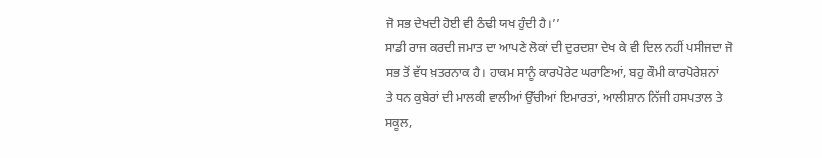ਜੋ ਸਭ ਦੇਖਦੀ ਹੋਈ ਵੀ ਠੰਢੀ ਯਖ ਹੁੰਦੀ ਹੈ।’’
ਸਾਡੀ ਰਾਜ ਕਰਦੀ ਜਮਾਤ ਦਾ ਆਪਣੇ ਲੋਕਾਂ ਦੀ ਦੁਰਦਸ਼ਾ ਦੇਖ ਕੇ ਵੀ ਦਿਲ ਨਹੀਂ ਪਸੀਜਦਾ ਜੋ
ਸਭ ਤੋਂ ਵੱਧ ਖ਼ਤਰਨਾਕ ਹੈ। ਹਾਕਮ ਸਾਨੂੰ ਕਾਰਪੋਰੇਟ ਘਰਾਣਿਆਂ, ਬਹੁ ਕੌਮੀ ਕਾਰਪੋਰੇਸ਼ਨਾਂ
ਤੇ ਧਨ ਕੁਬੇਰਾਂ ਦੀ ਮਾਲਕੀ ਵਾਲੀਆਂ ਉੱਚੀਆਂ ਇਮਾਰਤਾਂ, ਆਲੀਸ਼ਾਨ ਨਿੱਜੀ ਹਸਪਤਾਲ ਤੇ
ਸਕੂਲ,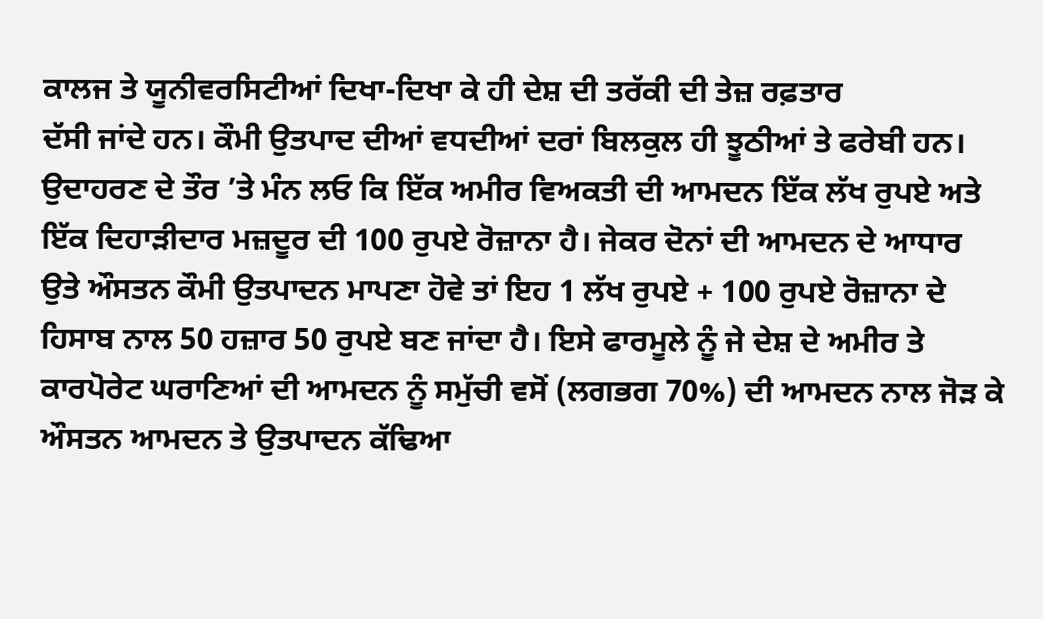ਕਾਲਜ ਤੇ ਯੂਨੀਵਰਸਿਟੀਆਂ ਦਿਖਾ-ਦਿਖਾ ਕੇ ਹੀ ਦੇਸ਼ ਦੀ ਤਰੱਕੀ ਦੀ ਤੇਜ਼ ਰਫ਼ਤਾਰ
ਦੱਸੀ ਜਾਂਦੇ ਹਨ। ਕੌਮੀ ਉਤਪਾਦ ਦੀਆਂ ਵਧਦੀਆਂ ਦਰਾਂ ਬਿਲਕੁਲ ਹੀ ਝੂਠੀਆਂ ਤੇ ਫਰੇਬੀ ਹਨ।
ਉਦਾਹਰਣ ਦੇ ਤੌਰ ’ਤੇ ਮੰਨ ਲਓ ਕਿ ਇੱਕ ਅਮੀਰ ਵਿਅਕਤੀ ਦੀ ਆਮਦਨ ਇੱਕ ਲੱਖ ਰੁਪਏ ਅਤੇ
ਇੱਕ ਦਿਹਾੜੀਦਾਰ ਮਜ਼ਦੂਰ ਦੀ 100 ਰੁਪਏ ਰੋਜ਼ਾਨਾ ਹੈ। ਜੇਕਰ ਦੋਨਾਂ ਦੀ ਆਮਦਨ ਦੇ ਆਧਾਰ
ਉਤੇ ਔਸਤਨ ਕੌਮੀ ਉਤਪਾਦਨ ਮਾਪਣਾ ਹੋਵੇ ਤਾਂ ਇਹ 1 ਲੱਖ ਰੁਪਏ + 100 ਰੁਪਏ ਰੋਜ਼ਾਨਾ ਦੇ
ਹਿਸਾਬ ਨਾਲ 50 ਹਜ਼ਾਰ 50 ਰੁਪਏ ਬਣ ਜਾਂਦਾ ਹੈ। ਇਸੇ ਫਾਰਮੂਲੇ ਨੂੰ ਜੇ ਦੇਸ਼ ਦੇ ਅਮੀਰ ਤੇ
ਕਾਰਪੋਰੇਟ ਘਰਾਣਿਆਂ ਦੀ ਆਮਦਨ ਨੂੰ ਸਮੁੱਚੀ ਵਸੋਂ (ਲਗਭਗ 70%) ਦੀ ਆਮਦਨ ਨਾਲ ਜੋੜ ਕੇ
ਔਸਤਨ ਆਮਦਨ ਤੇ ਉਤਪਾਦਨ ਕੱਢਿਆ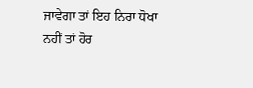ਜਾਵੇਗਾ ਤਾਂ ਇਹ ਨਿਰਾ ਧੋਖਾ ਨਹੀਂ ਤਾਂ ਹੋਰ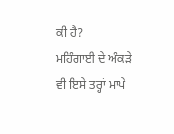ਕੀ ਹੈ?
ਮਹਿੰਗਾਈ ਦੇ ਅੰਕੜੇ ਵੀ ਇਸੇ ਤਰ੍ਹਾਂ ਮਾਪੇ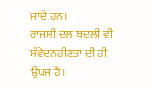ਜਾਂਦੇ ਹਨ।
ਰਾਜਸੀ ਦਲ ਬਦਲੀ ਵੀ ਸੰਵੇਦਨਹੀਣਤਾ ਦੀ ਹੀ ਉਪਜ ਹੈ।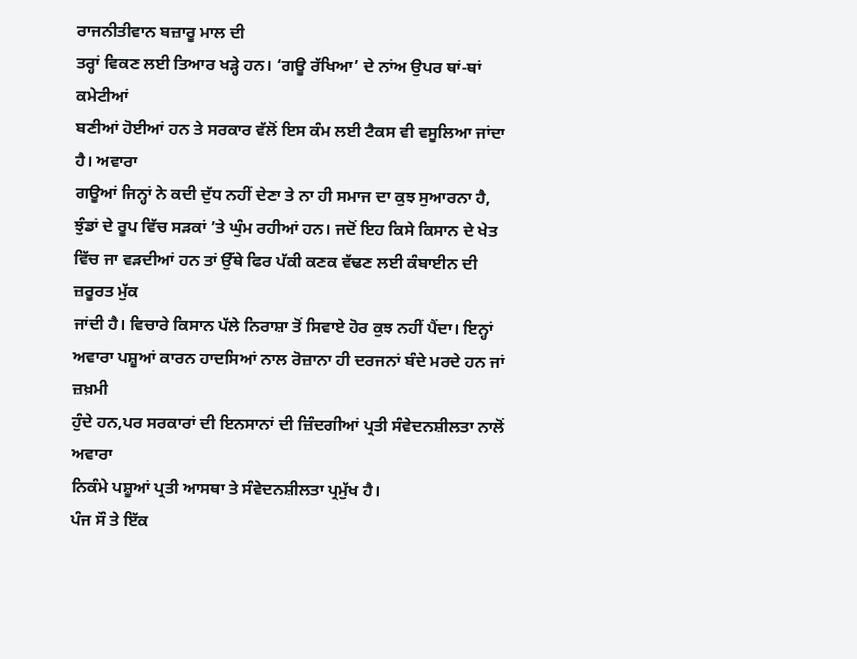ਰਾਜਨੀਤੀਵਾਨ ਬਜ਼ਾਰੂ ਮਾਲ ਦੀ
ਤਰ੍ਹਾਂ ਵਿਕਣ ਲਈ ਤਿਆਰ ਖੜ੍ਹੇ ਹਨ। ‘ਗਊ ਰੱਖਿਆ’ ਦੇ ਨਾਂਅ ਉਪਰ ਥਾਂ-ਥਾਂ ਕਮੇਟੀਆਂ
ਬਣੀਆਂ ਹੋਈਆਂ ਹਨ ਤੇ ਸਰਕਾਰ ਵੱਲੋਂ ਇਸ ਕੰਮ ਲਈ ਟੈਕਸ ਵੀ ਵਸੂਲਿਆ ਜਾਂਦਾ ਹੈ। ਅਵਾਰਾ
ਗਊਆਂ ਜਿਨ੍ਹਾਂ ਨੇ ਕਦੀ ਦੁੱਧ ਨਹੀਂ ਦੇਣਾ ਤੇ ਨਾ ਹੀ ਸਮਾਜ ਦਾ ਕੁਝ ਸੁਆਰਨਾ ਹੈ,
ਝੁੰਡਾਂ ਦੇ ਰੂਪ ਵਿੱਚ ਸੜਕਾਂ ’ਤੇ ਘੁੰਮ ਰਹੀਆਂ ਹਨ। ਜਦੋਂ ਇਹ ਕਿਸੇ ਕਿਸਾਨ ਦੇ ਖੇਤ
ਵਿੱਚ ਜਾ ਵੜਦੀਆਂ ਹਨ ਤਾਂ ਉੱਥੇ ਫਿਰ ਪੱਕੀ ਕਣਕ ਵੱਢਣ ਲਈ ਕੰਬਾਈਨ ਦੀ ਜ਼ਰੂਰਤ ਮੁੱਕ
ਜਾਂਦੀ ਹੈ। ਵਿਚਾਰੇ ਕਿਸਾਨ ਪੱਲੇ ਨਿਰਾਸ਼ਾ ਤੋਂ ਸਿਵਾਏ ਹੋਰ ਕੁਝ ਨਹੀਂ ਪੈਂਦਾ। ਇਨ੍ਹਾਂ
ਅਵਾਰਾ ਪਸ਼ੂਆਂ ਕਾਰਨ ਹਾਦਸਿਆਂ ਨਾਲ ਰੋਜ਼ਾਨਾ ਹੀ ਦਰਜਨਾਂ ਬੰਦੇ ਮਰਦੇ ਹਨ ਜਾਂ ਜ਼ਖ਼ਮੀ
ਹੁੰਦੇ ਹਨ,ਪਰ ਸਰਕਾਰਾਂ ਦੀ ਇਨਸਾਨਾਂ ਦੀ ਜ਼ਿੰਦਗੀਆਂ ਪ੍ਰਤੀ ਸੰਵੇਦਨਸ਼ੀਲਤਾ ਨਾਲੋਂ ਅਵਾਰਾ
ਨਿਕੰਮੇ ਪਸ਼ੂਆਂ ਪ੍ਰਤੀ ਆਸਥਾ ਤੇ ਸੰਵੇਦਨਸ਼ੀਲਤਾ ਪ੍ਰਮੁੱਖ ਹੈ।
ਪੰਜ ਸੌ ਤੇ ਇੱਕ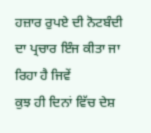ਹਜ਼ਾਰ ਰੁਪਏ ਦੀ ਨੋਟਬੰਦੀ ਦਾ ਪ੍ਰਚਾਰ ਇੰਜ ਕੀਤਾ ਜਾ ਰਿਹਾ ਹੈ ਜਿਵੇਂ
ਕੁਝ ਹੀ ਦਿਨਾਂ ਵਿੱਚ ਦੇਸ਼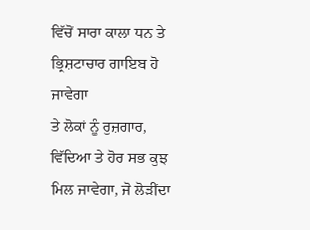ਵਿੱਚੋਂ ਸਾਰਾ ਕਾਲਾ ਧਨ ਤੇ ਭ੍ਰਿਸ਼ਟਾਚਾਰ ਗਾਇਬ ਹੋ ਜਾਵੇਗਾ
ਤੇ ਲੋਕਾਂ ਨੂੰ ਰੁਜ਼ਗਾਰ, ਵਿੱਦਿਆ ਤੇ ਹੋਰ ਸਭ ਕੁਝ ਮਿਲ ਜਾਵੇਗਾ, ਜੋ ਲੋੜੀਂਦਾ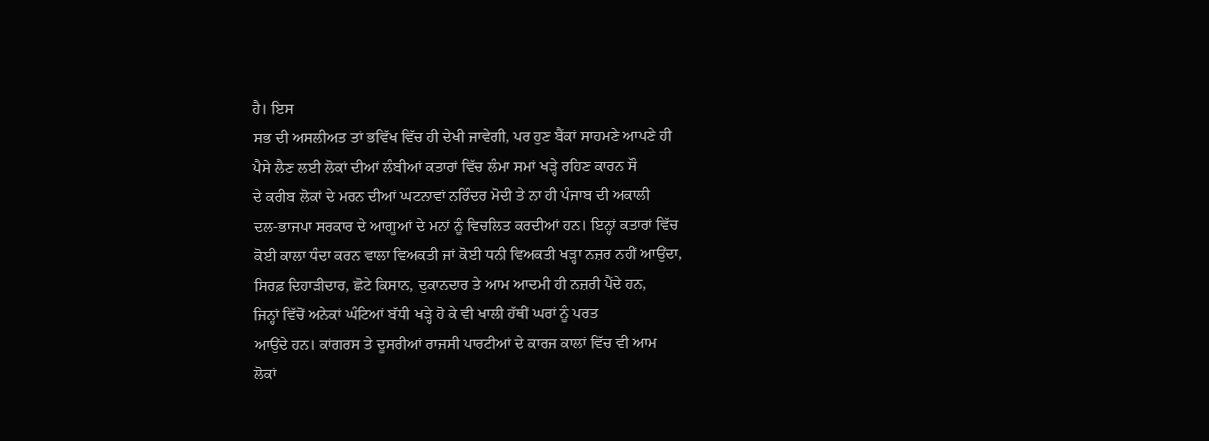ਹੈ। ਇਸ
ਸਭ ਦੀ ਅਸਲੀਅਤ ਤਾਂ ਭਵਿੱਖ ਵਿੱਚ ਹੀ ਦੇਖੀ ਜਾਵੇਗੀ, ਪਰ ਹੁਣ ਬੈਂਕਾਂ ਸਾਹਮਣੇ ਆਪਣੇ ਹੀ
ਪੈਸੇ ਲੈਣ ਲਈ ਲੋਕਾਂ ਦੀਆਂ ਲੰਬੀਆਂ ਕਤਾਰਾਂ ਵਿੱਚ ਲੰਮਾ ਸਮਾਂ ਖੜ੍ਹੇ ਰਹਿਣ ਕਾਰਨ ਸੌ
ਦੇ ਕਰੀਬ ਲੋਕਾਂ ਦੇ ਮਰਨ ਦੀਆਂ ਘਟਨਾਵਾਂ ਨਰਿੰਦਰ ਮੋਦੀ ਤੇ ਨਾ ਹੀ ਪੰਜਾਬ ਦੀ ਅਕਾਲੀ
ਦਲ-ਭਾਜਪਾ ਸਰਕਾਰ ਦੇ ਆਗੂਆਂ ਦੇ ਮਨਾਂ ਨੂੰ ਵਿਚਲਿਤ ਕਰਦੀਆਂ ਹਨ। ਇਨ੍ਹਾਂ ਕਤਾਰਾਂ ਵਿੱਚ
ਕੋਈ ਕਾਲਾ ਧੰਦਾ ਕਰਨ ਵਾਲਾ ਵਿਅਕਤੀ ਜਾਂ ਕੋਈ ਧਨੀ ਵਿਅਕਤੀ ਖੜ੍ਹਾ ਨਜ਼ਰ ਨਹੀਂ ਆਉਂਦਾ,
ਸਿਰਫ਼ ਦਿਹਾੜੀਦਾਰ, ਛੋਟੇ ਕਿਸਾਨ, ਦੁਕਾਨਦਾਰ ਤੇ ਆਮ ਆਦਮੀ ਹੀ ਨਜ਼ਰੀ ਪੈਂਦੇ ਹਨ,
ਜਿਨ੍ਹਾਂ ਵਿੱਚੋਂ ਅਨੇਕਾਂ ਘੰਟਿਆਂ ਬੱਧੀ ਖੜ੍ਹੇ ਹੋ ਕੇ ਵੀ ਖਾਲੀ ਹੱਥੀਂ ਘਰਾਂ ਨੂੰ ਪਰਤ
ਆਉਂਦੇ ਹਨ। ਕਾਂਗਰਸ ਤੇ ਦੂਸਰੀਆਂ ਰਾਜਸੀ ਪਾਰਟੀਆਂ ਦੇ ਕਾਰਜ ਕਾਲਾਂ ਵਿੱਚ ਵੀ ਆਮ
ਲੋਕਾਂ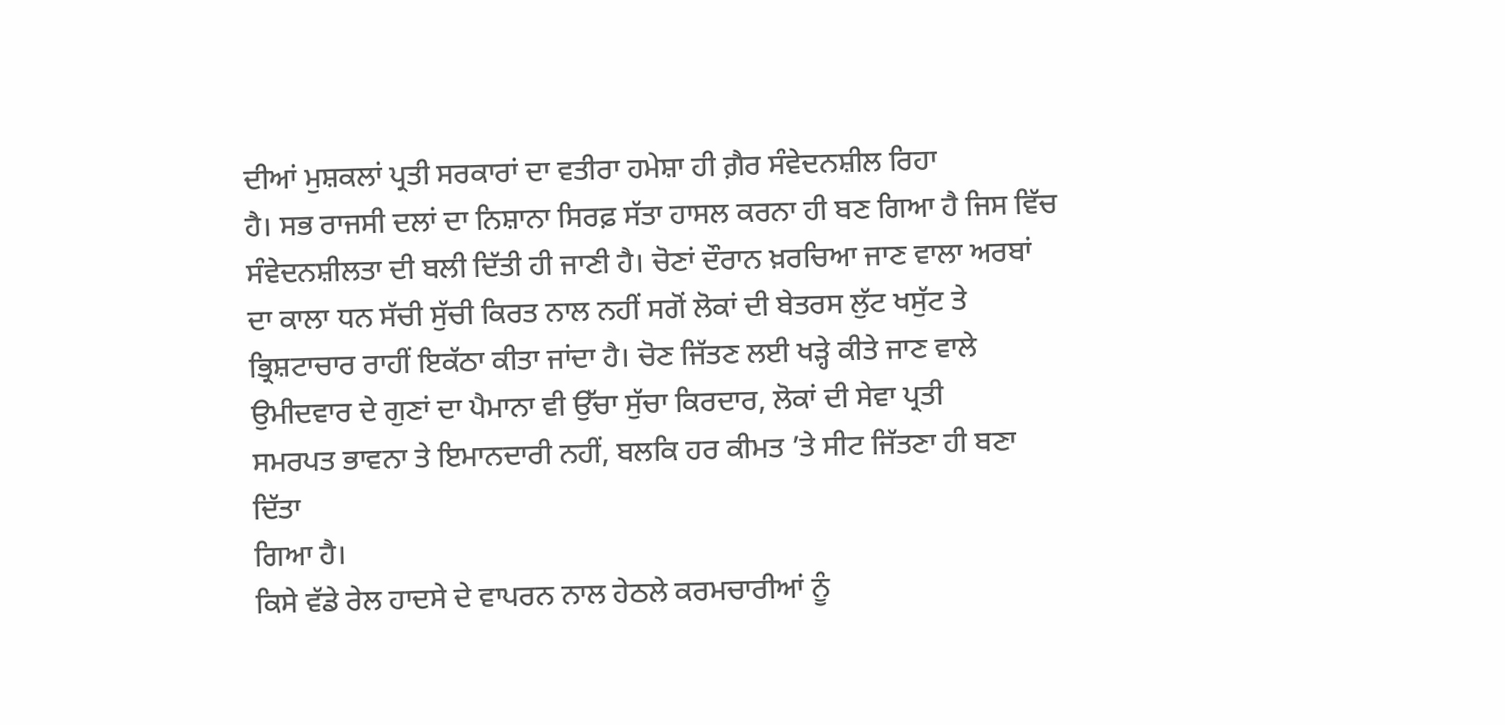ਦੀਆਂ ਮੁਸ਼ਕਲਾਂ ਪ੍ਰਤੀ ਸਰਕਾਰਾਂ ਦਾ ਵਤੀਰਾ ਹਮੇਸ਼ਾ ਹੀ ਗ਼ੈਰ ਸੰਵੇਦਨਸ਼ੀਲ ਰਿਹਾ
ਹੈ। ਸਭ ਰਾਜਸੀ ਦਲਾਂ ਦਾ ਨਿਸ਼ਾਨਾ ਸਿਰਫ਼ ਸੱਤਾ ਹਾਸਲ ਕਰਨਾ ਹੀ ਬਣ ਗਿਆ ਹੈ ਜਿਸ ਵਿੱਚ
ਸੰਵੇਦਨਸ਼ੀਲਤਾ ਦੀ ਬਲੀ ਦਿੱਤੀ ਹੀ ਜਾਣੀ ਹੈ। ਚੋਣਾਂ ਦੌਰਾਨ ਖ਼ਰਚਿਆ ਜਾਣ ਵਾਲਾ ਅਰਬਾਂ
ਦਾ ਕਾਲਾ ਧਨ ਸੱਚੀ ਸੁੱਚੀ ਕਿਰਤ ਨਾਲ ਨਹੀਂ ਸਗੋਂ ਲੋਕਾਂ ਦੀ ਬੇਤਰਸ ਲੁੱਟ ਖਸੁੱਟ ਤੇ
ਭ੍ਰਿਸ਼ਟਾਚਾਰ ਰਾਹੀਂ ਇਕੱਠਾ ਕੀਤਾ ਜਾਂਦਾ ਹੈ। ਚੋਣ ਜਿੱਤਣ ਲਈ ਖੜ੍ਹੇ ਕੀਤੇ ਜਾਣ ਵਾਲੇ
ਉਮੀਦਵਾਰ ਦੇ ਗੁਣਾਂ ਦਾ ਪੈਮਾਨਾ ਵੀ ਉੱਚਾ ਸੁੱਚਾ ਕਿਰਦਾਰ, ਲੋਕਾਂ ਦੀ ਸੇਵਾ ਪ੍ਰਤੀ
ਸਮਰਪਤ ਭਾਵਨਾ ਤੇ ਇਮਾਨਦਾਰੀ ਨਹੀਂ, ਬਲਕਿ ਹਰ ਕੀਮਤ ’ਤੇ ਸੀਟ ਜਿੱਤਣਾ ਹੀ ਬਣਾ ਦਿੱਤਾ
ਗਿਆ ਹੈ।
ਕਿਸੇ ਵੱਡੇ ਰੇਲ ਹਾਦਸੇ ਦੇ ਵਾਪਰਨ ਨਾਲ ਹੇਠਲੇ ਕਰਮਚਾਰੀਆਂ ਨੂੰ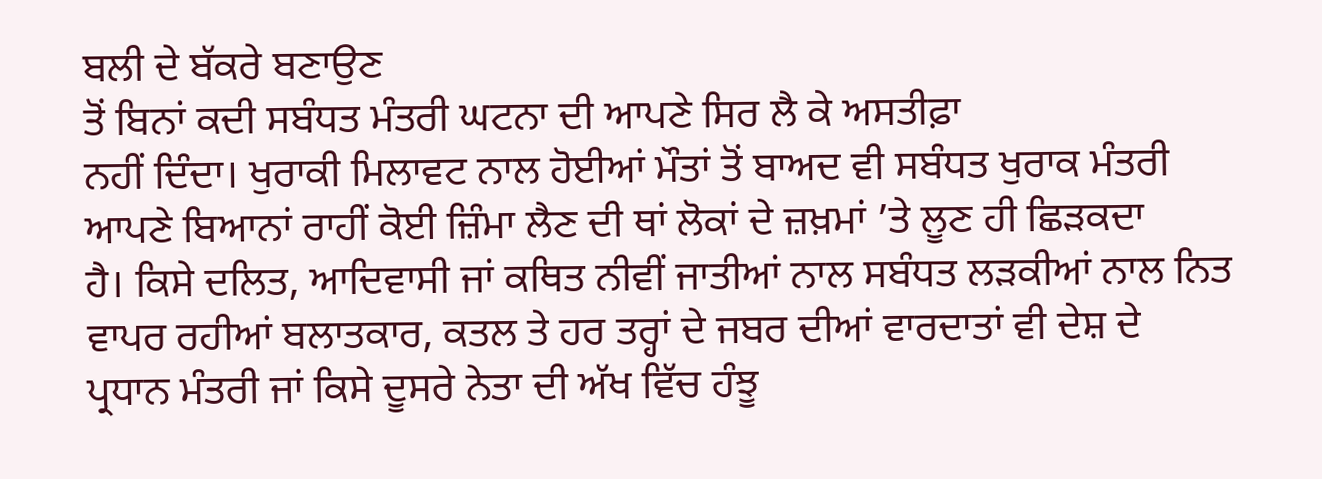ਬਲੀ ਦੇ ਬੱਕਰੇ ਬਣਾਉਣ
ਤੋਂ ਬਿਨਾਂ ਕਦੀ ਸਬੰਧਤ ਮੰਤਰੀ ਘਟਨਾ ਦੀ ਆਪਣੇ ਸਿਰ ਲੈ ਕੇ ਅਸਤੀਫ਼ਾ
ਨਹੀਂ ਦਿੰਦਾ। ਖੁਰਾਕੀ ਮਿਲਾਵਟ ਨਾਲ ਹੋਈਆਂ ਮੌਤਾਂ ਤੋਂ ਬਾਅਦ ਵੀ ਸਬੰਧਤ ਖੁਰਾਕ ਮੰਤਰੀ
ਆਪਣੇ ਬਿਆਨਾਂ ਰਾਹੀਂ ਕੋਈ ਜ਼ਿੰਮਾ ਲੈਣ ਦੀ ਥਾਂ ਲੋਕਾਂ ਦੇ ਜ਼ਖ਼ਮਾਂ ’ਤੇ ਲੂਣ ਹੀ ਛਿੜਕਦਾ
ਹੈ। ਕਿਸੇ ਦਲਿਤ, ਆਦਿਵਾਸੀ ਜਾਂ ਕਥਿਤ ਨੀਵੀਂ ਜਾਤੀਆਂ ਨਾਲ ਸਬੰਧਤ ਲੜਕੀਆਂ ਨਾਲ ਨਿਤ
ਵਾਪਰ ਰਹੀਆਂ ਬਲਾਤਕਾਰ, ਕਤਲ ਤੇ ਹਰ ਤਰ੍ਹਾਂ ਦੇ ਜਬਰ ਦੀਆਂ ਵਾਰਦਾਤਾਂ ਵੀ ਦੇਸ਼ ਦੇ
ਪ੍ਰਧਾਨ ਮੰਤਰੀ ਜਾਂ ਕਿਸੇ ਦੂਸਰੇ ਨੇਤਾ ਦੀ ਅੱਖ ਵਿੱਚ ਹੰਝੂ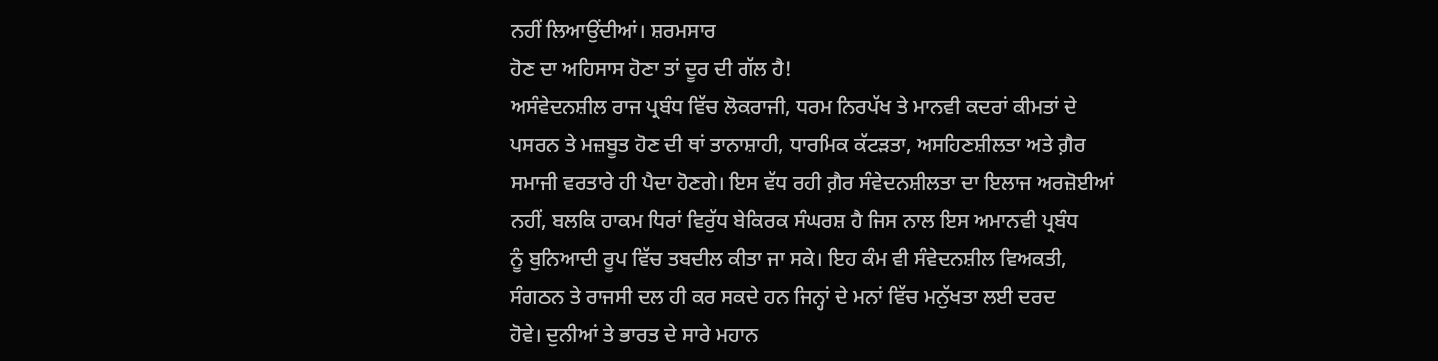ਨਹੀਂ ਲਿਆਉਂਦੀਆਂ। ਸ਼ਰਮਸਾਰ
ਹੋਣ ਦਾ ਅਹਿਸਾਸ ਹੋਣਾ ਤਾਂ ਦੂਰ ਦੀ ਗੱਲ ਹੈ!
ਅਸੰਵੇਦਨਸ਼ੀਲ ਰਾਜ ਪ੍ਰਬੰਧ ਵਿੱਚ ਲੋਕਰਾਜੀ, ਧਰਮ ਨਿਰਪੱਖ ਤੇ ਮਾਨਵੀ ਕਦਰਾਂ ਕੀਮਤਾਂ ਦੇ
ਪਸਰਨ ਤੇ ਮਜ਼ਬੂਤ ਹੋਣ ਦੀ ਥਾਂ ਤਾਨਾਸ਼ਾਹੀ, ਧਾਰਮਿਕ ਕੱਟੜਤਾ, ਅਸਹਿਣਸ਼ੀਲਤਾ ਅਤੇ ਗ਼ੈਰ
ਸਮਾਜੀ ਵਰਤਾਰੇ ਹੀ ਪੈਦਾ ਹੋਣਗੇ। ਇਸ ਵੱਧ ਰਹੀ ਗ਼ੈਰ ਸੰਵੇਦਨਸ਼ੀਲਤਾ ਦਾ ਇਲਾਜ ਅਰਜ਼ੋਈਆਂ
ਨਹੀਂ, ਬਲਕਿ ਹਾਕਮ ਧਿਰਾਂ ਵਿਰੁੱਧ ਬੇਕਿਰਕ ਸੰਘਰਸ਼ ਹੈ ਜਿਸ ਨਾਲ ਇਸ ਅਮਾਨਵੀ ਪ੍ਰਬੰਧ
ਨੂੰ ਬੁਨਿਆਦੀ ਰੂਪ ਵਿੱਚ ਤਬਦੀਲ ਕੀਤਾ ਜਾ ਸਕੇ। ਇਹ ਕੰਮ ਵੀ ਸੰਵੇਦਨਸ਼ੀਲ ਵਿਅਕਤੀ,
ਸੰਗਠਨ ਤੇ ਰਾਜਸੀ ਦਲ ਹੀ ਕਰ ਸਕਦੇ ਹਨ ਜਿਨ੍ਹਾਂ ਦੇ ਮਨਾਂ ਵਿੱਚ ਮਨੁੱਖਤਾ ਲਈ ਦਰਦ
ਹੋਵੇ। ਦੁਨੀਆਂ ਤੇ ਭਾਰਤ ਦੇ ਸਾਰੇ ਮਹਾਨ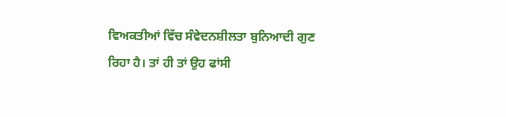ਵਿਅਕਤੀਆਂ ਵਿੱਚ ਸੰਵੇਦਨਸ਼ੀਲਤਾ ਬੁਨਿਆਦੀ ਗੁਣ
ਰਿਹਾ ਹੈ। ਤਾਂ ਹੀ ਤਾਂ ਉਹ ਫਾਂਸੀ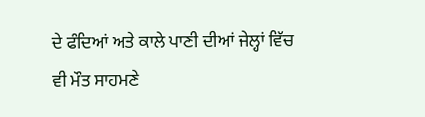ਦੇ ਫੰਦਿਆਂ ਅਤੇ ਕਾਲੇ ਪਾਣੀ ਦੀਆਂ ਜੇਲ੍ਹਾਂ ਵਿੱਚ
ਵੀ ਮੌਤ ਸਾਹਮਣੇ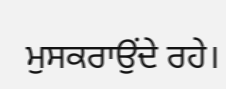ਮੁਸਕਰਾਉਂਦੇ ਰਹੇ।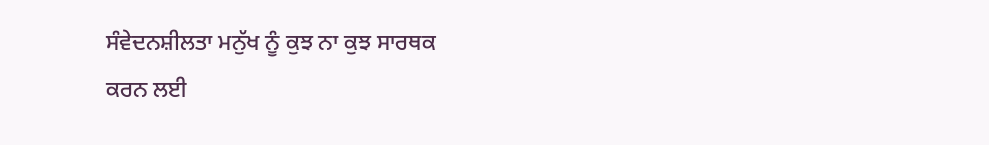ਸੰਵੇਦਨਸ਼ੀਲਤਾ ਮਨੁੱਖ ਨੂੰ ਕੁਝ ਨਾ ਕੁਝ ਸਾਰਥਕ
ਕਰਨ ਲਈ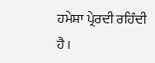ਹਮੇਸ਼ਾ ਪ੍ਰੇਰਦੀ ਰਹਿੰਦੀ ਹੈ।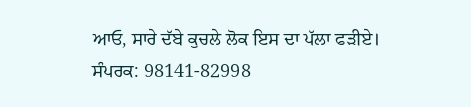ਆਓ, ਸਾਰੇ ਦੱਬੇ ਕੁਚਲੇ ਲੋਕ ਇਸ ਦਾ ਪੱਲਾ ਫੜੀਏ।
ਸੰਪਰਕ: 98141-82998